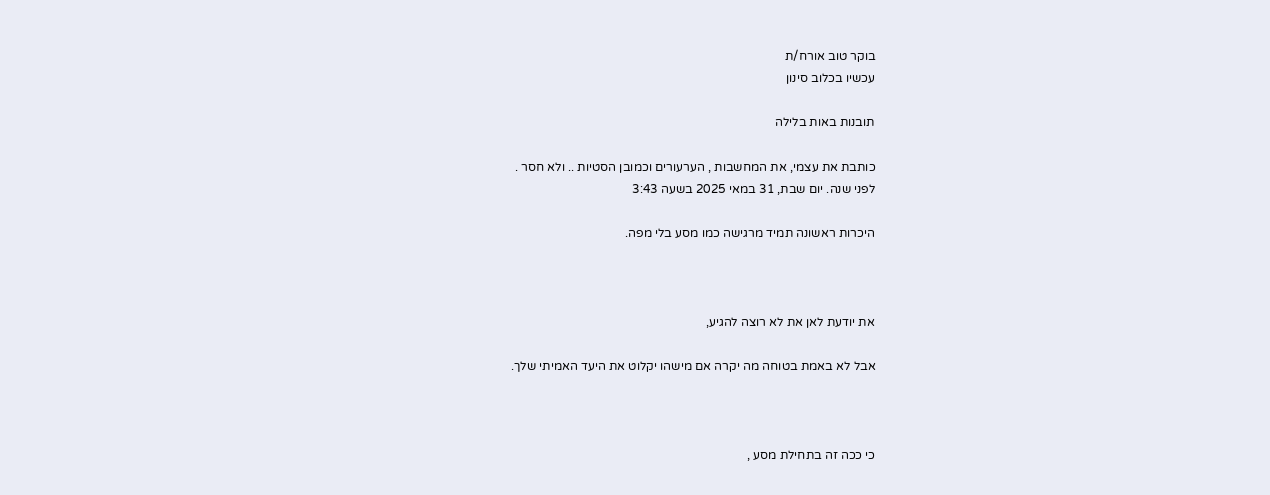בוקר טוב אורח/ת
עכשיו בכלוב סינון

תובנות באות בלילה

כותבת את עצמי, את המחשבות , הערעורים וכמובן הסטיות .. ולא חסר .
לפני שנה. יום שבת, 31 במאי 2025 בשעה 3:43

היכרות ראשונה תמיד מרגישה כמו מסע בלי מפה.



את יודעת לאן את לא רוצה להגיע,

אבל לא באמת בטוחה מה יקרה אם מישהו יקלוט את היעד האמיתי שלך.



כי ככה זה בתחילת מסע ,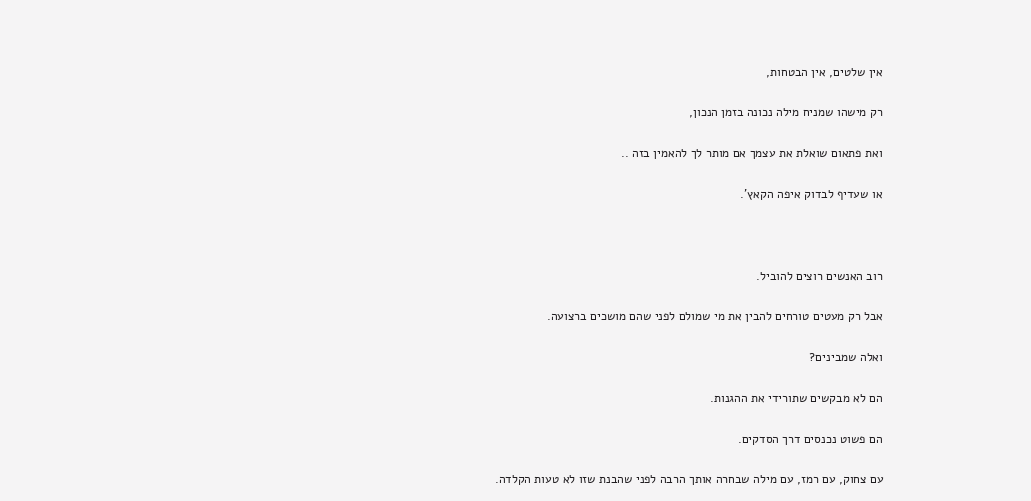אין שלטים, אין הבטחות,

רק מישהו שמניח מילה נכונה בזמן הנכון,

ואת פתאום שואלת את עצמך אם מותר לך להאמין בזה ..

או שעדיף לבדוק איפה הקאץ'.



רוב האנשים רוצים להוביל.

אבל רק מעטים טורחים להבין את מי שמולם לפני שהם מושכים ברצועה.

ואלה שמבינים?

הם לא מבקשים שתורידי את ההגנות.

הם פשוט נכנסים דרך הסדקים.

עם צחוק, עם רמז, עם מילה שבחרה אותך הרבה לפני שהבנת שזו לא טעות הקלדה.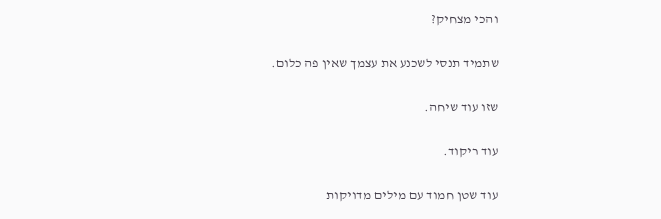והכי מצחיק?

שתמיד תנסי לשכנע את עצמך שאין פה כלום.

שזו עוד שיחה.

עוד ריקוד.

עוד שטן חמוד עם מילים מדויקות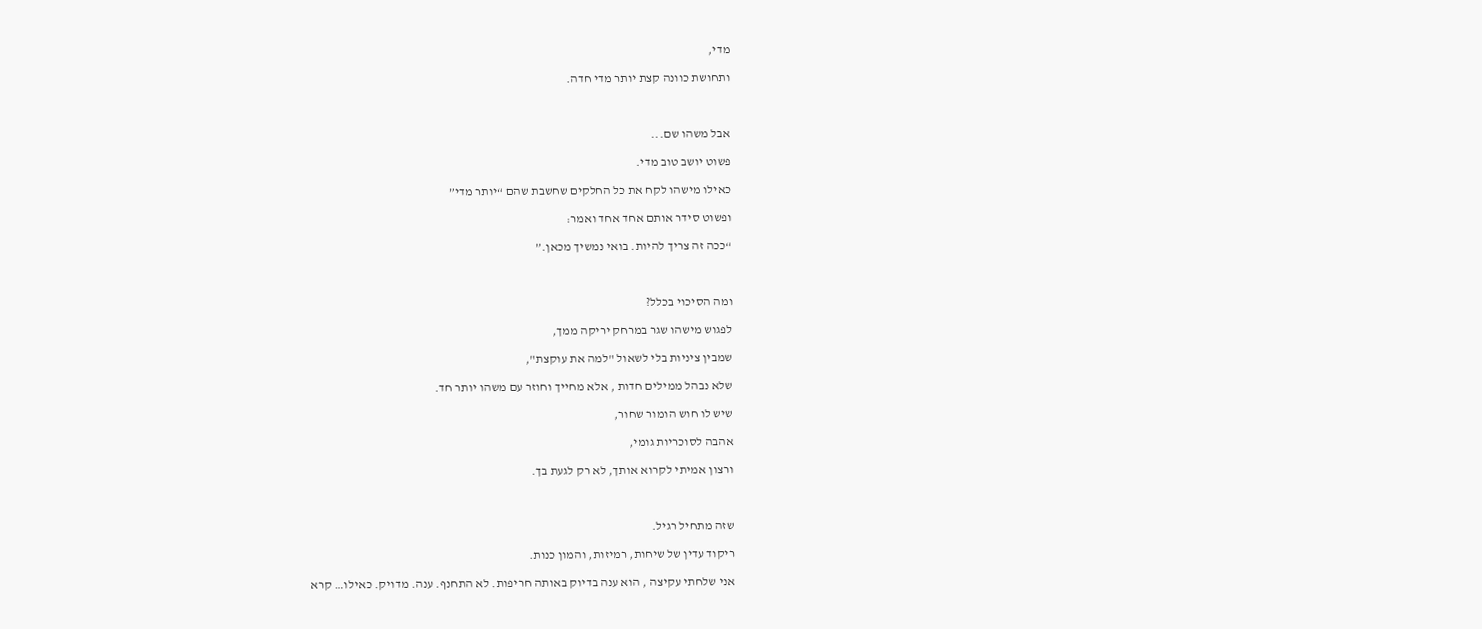מדי,

ותחושת כוונה קצת יותר מדי חדה.



אבל משהו שם...

פשוט יושב טוב מדי.

כאילו מישהו לקח את כל החלקים שחשבת שהם “יותר מדי”

ופשוט סידר אותם אחד אחד ואמר:

“ככה זה צריך להיות. בואי נמשיך מכאן.”



ומה הסיכוי בכלל?

לפגוש מישהו שגר במרחק יריקה ממך,

שמבין ציניות בלי לשאול "למה את עוקצת",

שלא נבהל ממילים חדות , אלא מחייך וחוזר עם משהו יותר חד.

שיש לו חוש הומור שחור,

אהבה לסוכריות גומי,

ורצון אמיתי לקרוא אותך, לא רק לגעת בך.



שזה מתחיל רגיל.

ריקוד עדין של שיחות, רמיזות, והמון כנות.

אני שלחתי עקיצה , הוא ענה בדיוק באותה חריפות. לא התחנף. ענה. מדויק. כאילו… קרא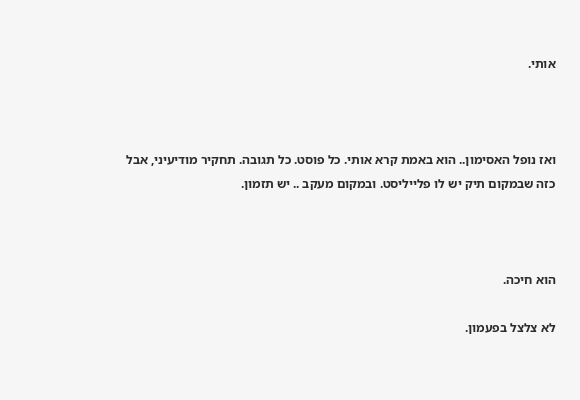אותי.



ואז נופל האסימון.. הוא באמת קרא אותי. כל פוסט. כל תגובה. תחקיר מודיעיני, אבל כזה שבמקום תיק יש לו פלייליסט. ובמקום מעקב .. יש תזמון.



הוא חיכה.

לא צלצל בפעמון.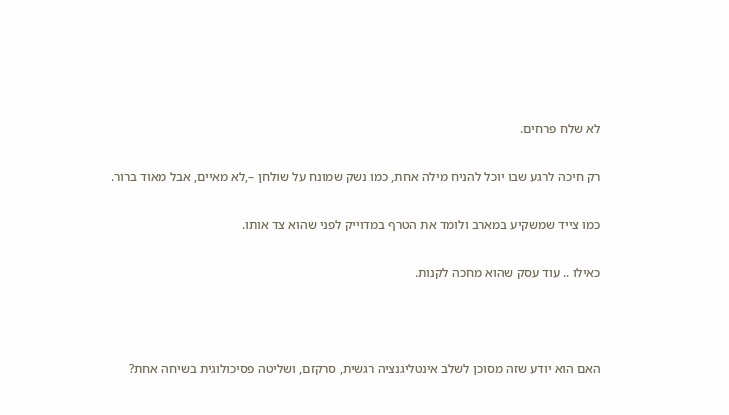לא שלח פרחים.

רק חיכה לרגע שבו יוכל להניח מילה אחת, כמו נשק שמונח על שולחן –,לא מאיים, אבל מאוד ברור.

כמו צייד שמשקיע במארב ולומד את הטרף במדוייק לפני שהוא צד אותו.

כאילו .. עוד עסק שהוא מחכה לקנות.



האם הוא יודע שזה מסוכן לשלב אינטליגנציה רגשית, סרקזם, ושליטה פסיכולוגית בשיחה אחת?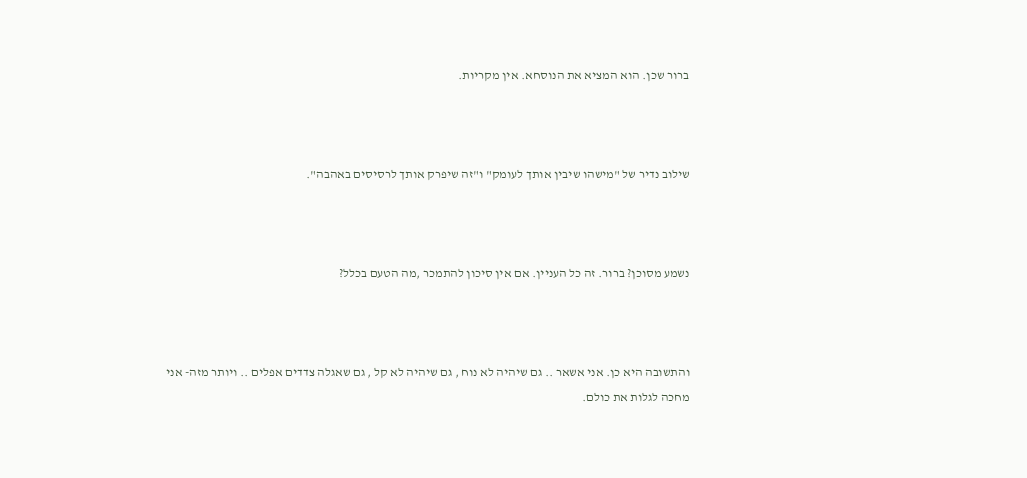ברור שכן. הוא המציא את הנוסחא. אין מקריות.



שילוב נדיר של "מישהו שיבין אותך לעומק" ו"זה שיפרק אותך לרסיסים באהבה".



נשמע מסוכן? ברור. זה כל העניין. אם אין סיכון להתמכר ,מה הטעם בכלל?



והתשובה היא כן. אני אשאר .. גם שיהיה לא נוח , גם שיהיה לא קל , גם שאגלה צדדים אפלים .. ויותר מזה- אני מחכה לגלות את כולם.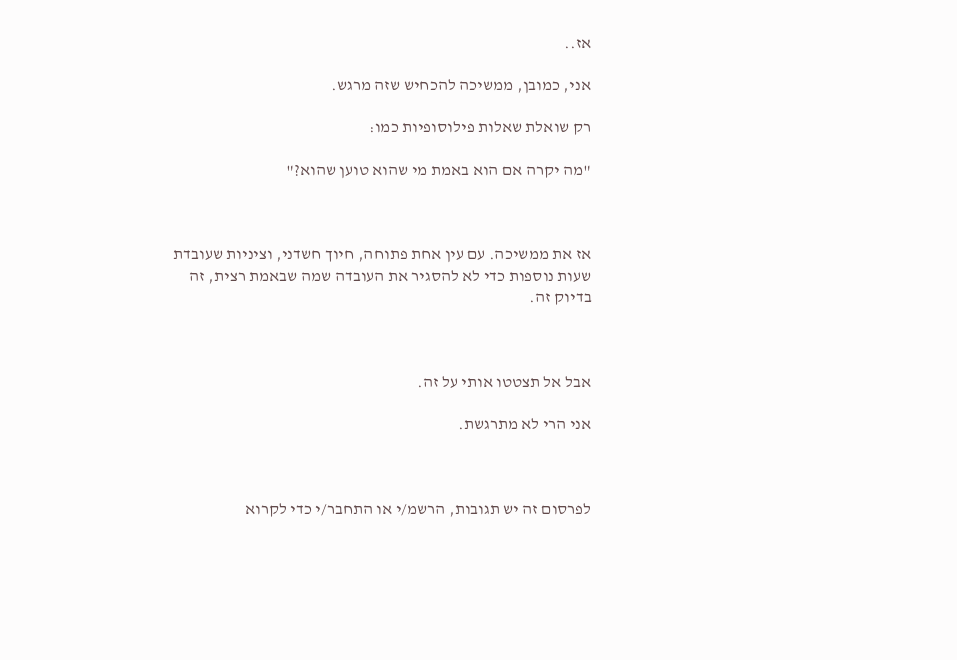אז..

אני, כמובן, ממשיכה להכחיש שזה מרגש.

רק שואלת שאלות פילוסופיות כמו:

"מה יקרה אם הוא באמת מי שהוא טוען שהוא?"



אז את ממשיכה. עם עין אחת פתוחה, חיוך חשדני, וציניות שעובדת שעות נוספות כדי לא להסגיר את העובדה שמה שבאמת רצית, זה בדיוק זה.



אבל אל תצטטו אותי על זה.

אני הרי לא מתרגשת.



לפרסום זה יש תגובות, הרשמ/י או התחבר/י כדי לקרוא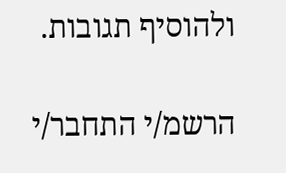ולהוסיף תגובות.

הרשמ/י התחבר/י